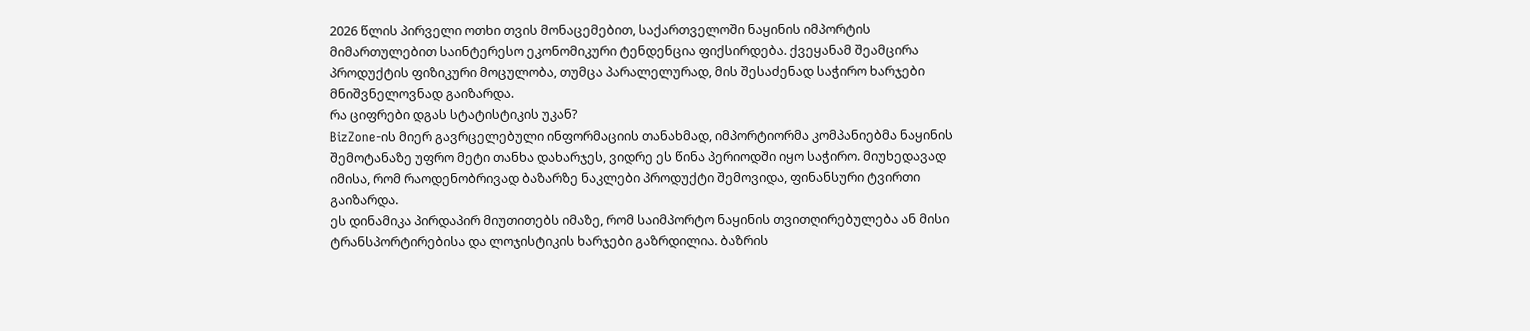2026 წლის პირველი ოთხი თვის მონაცემებით, საქართველოში ნაყინის იმპორტის მიმართულებით საინტერესო ეკონომიკური ტენდენცია ფიქსირდება. ქვეყანამ შეამცირა პროდუქტის ფიზიკური მოცულობა, თუმცა პარალელურად, მის შესაძენად საჭირო ხარჯები მნიშვნელოვნად გაიზარდა.
რა ციფრები დგას სტატისტიკის უკან?
BizZone-ის მიერ გავრცელებული ინფორმაციის თანახმად, იმპორტიორმა კომპანიებმა ნაყინის შემოტანაზე უფრო მეტი თანხა დახარჯეს, ვიდრე ეს წინა პერიოდში იყო საჭირო. მიუხედავად იმისა, რომ რაოდენობრივად ბაზარზე ნაკლები პროდუქტი შემოვიდა, ფინანსური ტვირთი გაიზარდა.
ეს დინამიკა პირდაპირ მიუთითებს იმაზე, რომ საიმპორტო ნაყინის თვითღირებულება ან მისი ტრანსპორტირებისა და ლოჯისტიკის ხარჯები გაზრდილია. ბაზრის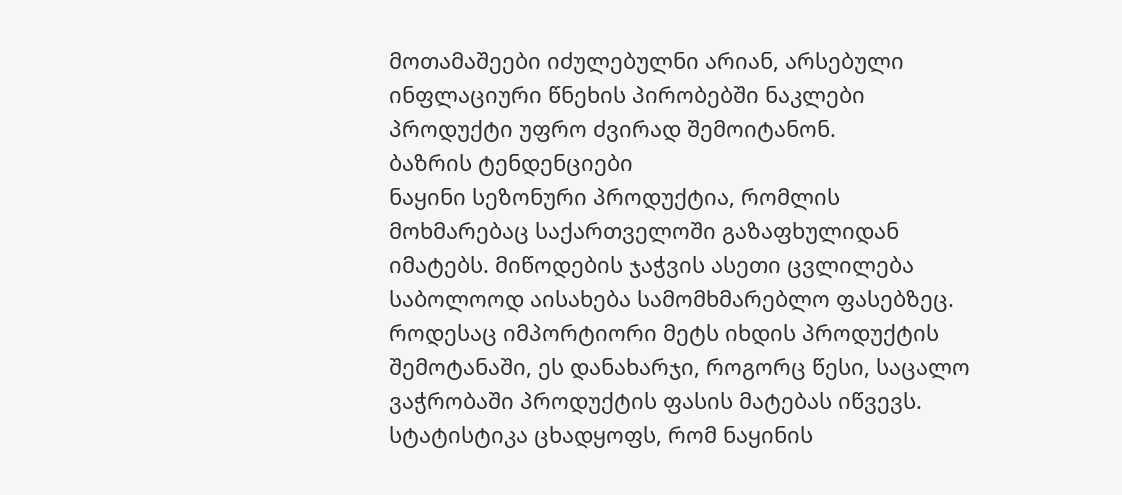მოთამაშეები იძულებულნი არიან, არსებული ინფლაციური წნეხის პირობებში ნაკლები პროდუქტი უფრო ძვირად შემოიტანონ.
ბაზრის ტენდენციები
ნაყინი სეზონური პროდუქტია, რომლის მოხმარებაც საქართველოში გაზაფხულიდან იმატებს. მიწოდების ჯაჭვის ასეთი ცვლილება საბოლოოდ აისახება სამომხმარებლო ფასებზეც. როდესაც იმპორტიორი მეტს იხდის პროდუქტის შემოტანაში, ეს დანახარჯი, როგორც წესი, საცალო ვაჭრობაში პროდუქტის ფასის მატებას იწვევს.
სტატისტიკა ცხადყოფს, რომ ნაყინის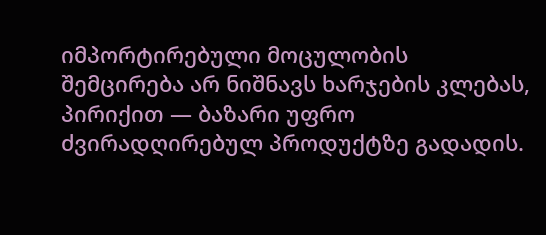იმპორტირებული მოცულობის შემცირება არ ნიშნავს ხარჯების კლებას, პირიქით — ბაზარი უფრო ძვირადღირებულ პროდუქტზე გადადის.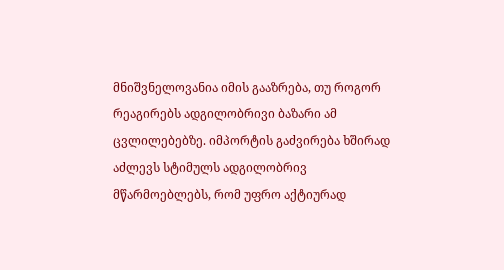მნიშვნელოვანია იმის გააზრება, თუ როგორ რეაგირებს ადგილობრივი ბაზარი ამ ცვლილებებზე. იმპორტის გაძვირება ხშირად აძლევს სტიმულს ადგილობრივ მწარმოებლებს, რომ უფრო აქტიურად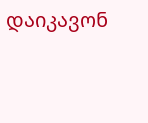დაიკავონ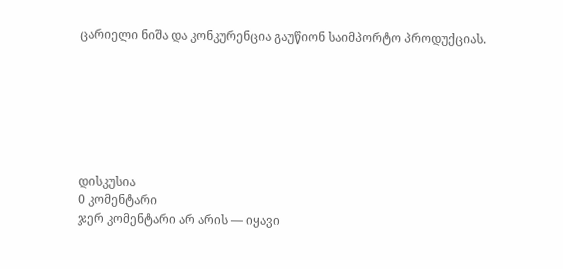ცარიელი ნიშა და კონკურენცია გაუწიონ საიმპორტო პროდუქციას.







დისკუსია
0 კომენტარი
ჯერ კომენტარი არ არის — იყავი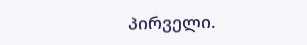პირველი.